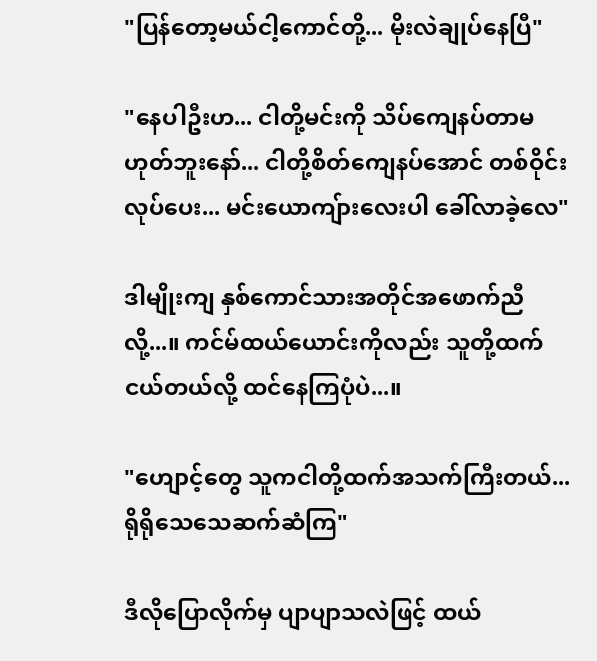"ပြန်တော့မယ်ငါ့ကောင်တို့... မိုးလဲချုပ်နေပြီ"

"နေပါဦးဟ... ငါတို့မင်းကို သိပ်ကျေနပ်တာမဟုတ်ဘူးနော်... ငါတို့စိတ်ကျေနပ်အောင် တစ်ဝိုင်းလုပ်ပေး... မင်းယောကျ်ားလေးပါ ခေါ်လာခဲ့လေ"

ဒါမျိုးကျ နှစ်ကောင်သားအတိုင်အဖောက်ညီလို့...။ ကင်မ်ထယ်ယောင်းကိုလည်း သူတို့ထက်ငယ်တယ်လို့ ထင်နေကြပုံပဲ...။

"ဟျောင့်တွေ သူကငါတို့ထက်အသက်ကြီးတယ်... ရိုရိုသေသေဆက်ဆံကြ"

ဒီလိုပြောလိုက်မှ ပျာပျာသလဲဖြင့် ထယ်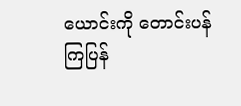ယောင်းကို တောင်းပန်ကြပြန်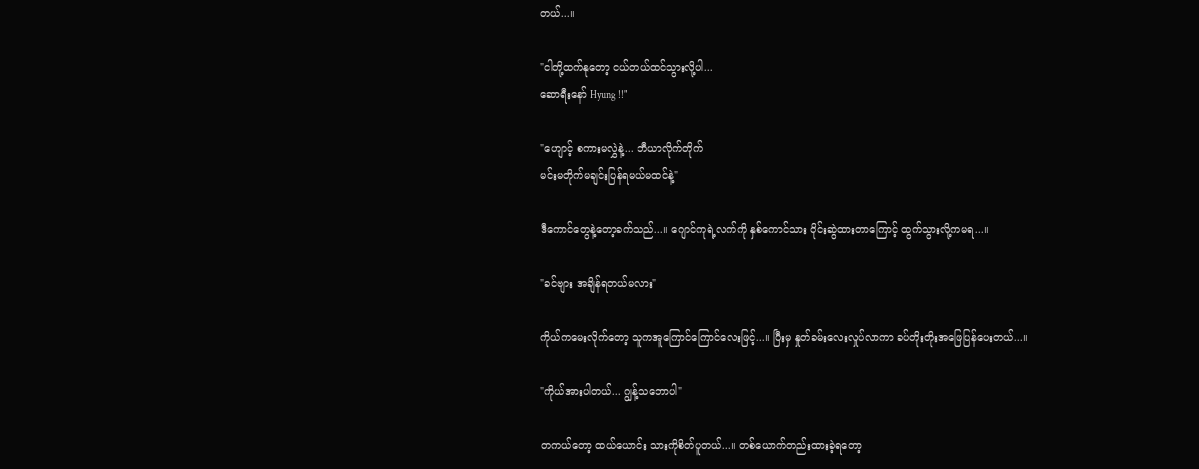တယ်...။

"ငါတို့ထက်နုတော့ ငယ်တယ်ထင်သွားလို့ပါ...
ဆောရီးနော် Hyung !!"

"ဟျောင့် စကားမလွှဲနဲ့... ဘီယာလိုက်တိုက်
မင်းမတိုက်မချင်းပြန်ရမယ်မထင်နဲ့"

ဒီကောင်တွေနဲ့တော့ခက်သည်...။ ဂျောင်ကုရဲ့လက်ကို နှစ်ကောင်သား ဝိုင်းဆွဲထားတာကြောင့် ထွက်သွားလို့ကမရ...။

"ခင်ဗျား အချိန်ရတယ်မလား"

ကိုယ်ကမေးလိုက်တော့ သူကအူကြောင်ကြောင်လေးဖြင့်...။ ပြီးမှ နှုတ်ခမ်းလေးလှုပ်လာကာ ခပ်တိုးတိုးအဖြေပြန်ပေးတယ်...။

"ကိုယ်အားပါတယ်... ဂျွန့်သဘောပါ"

တကယ်တော့ ထယ်ယောင်း သားကိုစိတ်ပူတယ်...။ တစ်ယောက်တည်းထားခဲ့ရတော့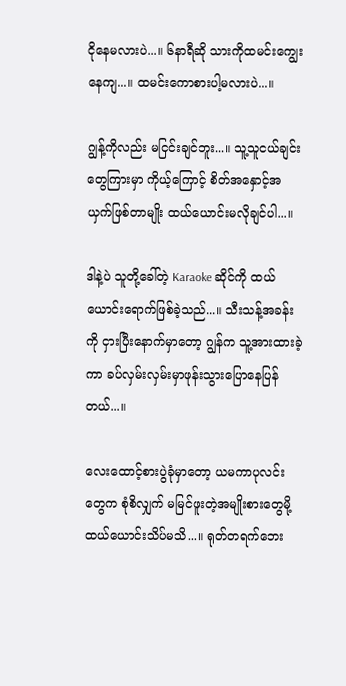ငိုနေမလားပဲ...။ ၆နာရီဆို သားကိုထမင်းကျွေးနေကျ...။ ထမင်းကောစားပါ့မလားပဲ...။

ဂျွန့်ကိုလည်း မငြင်းချင်ဘူး...။ သူ့သူငယ်ချင်းတွေကြားမှာ ကိုယ့်ကြောင့် စိတ်အနှောင့်အယှက်ဖြစ်တာမျိုး ထယ်ယောင်းမလိုချင်ပါ...။

ဒါနဲ့ပဲ သူတို့ခေါ်တဲ့ Karaoke ဆိုင်ကို ထယ်ယောင်းရောက်ဖြစ်ခဲ့သည်...။ သီးသန့်အခန်းကို ငှားပြီးနောက်မှာတော့ ဂျွန်က သူ့အားထားခဲ့ကာ ခပ်လှမ်းလှမ်းမှာဖုန်းသွားပြောနေပြန်တယ်...။

လေးထောင့်စားပွဲခုံမှာတော့ ယမကာပုလင်းတွေက စုံစိလျှက် မမြင်ဖူးတဲ့အမျိုးစားတွေမို့ ထယ်ယောင်းသိပ်မသိ...။ ရုတ်တရက်ဘေး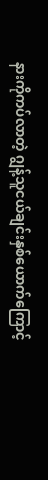နားကိုကပ်လာတဲ့ ဂျွန့်သူငယ်ချင်းနှစ်ယောက်ကြောင့်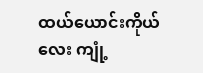ထယ်ယောင်းကိုယ်လေး ကျုံ့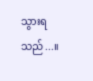သွားရသည်...။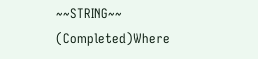~~STRING~~ (Completed)Where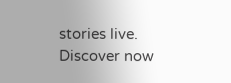stories live. Discover now